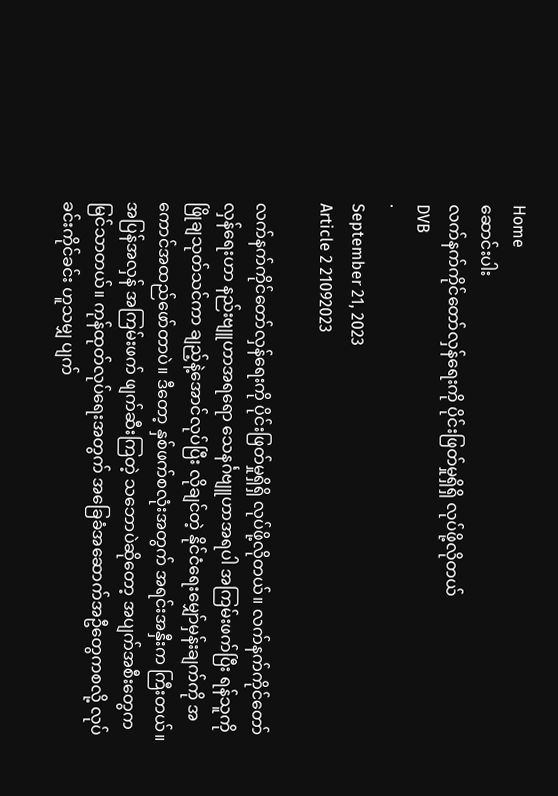Home
ဆောင်းပါး
လက်နက်ကိုင်တော်လှန်ရေးကို ပိုင်းဖြတ်မှုရှိရှိ လုပ်ဖို့လိုတယ်
DVB
·
September 21, 2023
Article 2 21092023

လက်နက်ကိုင်တော်လှန်ရေးကို ပိုင်းဖြတ်မှုရှိရှိ လုပ်ဖို့လိုတယ်။ လက်နက်ကိုင်တော်လှန်ရေးဟာ နည်းဗျူဟာအရရော သေနင်္ဂဗျူဟာအရပါ အကြမ်းဖက်ပြီး ရန်သူကို ဖြိုချသုတ်သင်ကာ ချည့်နဲ့အောင်လုပ်ပြီး လိုချင်တဲ့ နိုင်ငံရေးမျှော်မှန်းချက်ကို အကောင်အထည်ဖော်တာပဲ။ ဒီတော့ နှစ်ဖက်စလုံးအတွက် အရင်းအနှီးက ကြီးတယ်။ အပြန်အလှန် အကြမ်းဖက် ဖျက်ဆီးကြတဲ့ သဘောပဲဆိုတော့ အပျက်အစီးတွေက မြင်သာတယ်။ ကုန်ထုတ်လုပ်ရေးအတွက် အခြေခံအဆောက်အဦတွေကစလို့ လုပ်ခင်းကိုင်ခင်း ဟူသမျှ ပျက်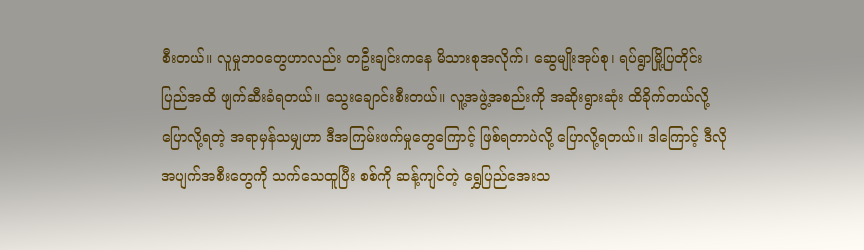စီးတယ်။ လူမှုဘဝတွေဟာလည်း တဦးချင်းကနေ မိသားစုအလိုက်၊ ဆွေမျိုးအုပ်စု၊ ရပ်ရွာမြို့ပြတိုင်းပြည်အထိ ဖျက်ဆီးခံရတယ်။ သွေးချောင်းစီးတယ်။ လူ့အဖွဲ့အစည်းကို အဆိုးရွားဆုံး ထိခိုက်တယ်လို့ ပြောလို့ရတဲ့ အရာမှန်သမျှဟာ ဒီအကြမ်းဖက်မှုတွေကြောင့် ဖြစ်ရတာပဲလို့ ပြောလို့ရတယ်။ ဒါကြောင့် ဒီလိုအပျက်အစီးတွေကို သက်သေထူပြီး စစ်ကို ဆန့်ကျင်တဲ့ ရွှေပြည်အေးသ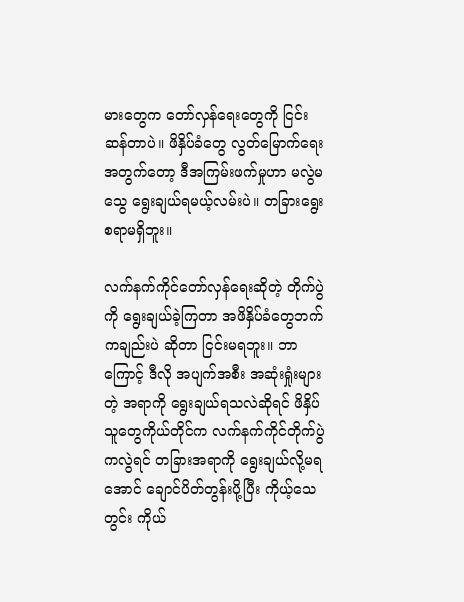မားတွေက တော်လှန်ရေးတွေကို ငြင်းဆန်တာပဲ။ ဖိနှိပ်ခံတွေ လွတ်မြောက်ရေးအတွက်တော့ ဒီအကြမ်းဖက်မှုဟာ မလွဲမသွေ ရွေးချယ်ရမယ့်လမ်းပဲ။ တခြားရွေးစရာမရှိဘူး။

လက်နက်ကိုင်တော်လှန်ရေးဆိုတဲ့ တိုက်ပွဲကို ရွေးချယ်ခဲ့ကြတာ အဖိနှိပ်ခံတွေဘက်ကချည်းပဲ ဆိုတာ ငြင်းမရဘူး။ ဘာကြောင့် ဒီလို အပျက်အစီး အဆုံးရှုံးများတဲ့ အရာကို ရွေးချယ်ရသလဲဆိုရင် ဖိနှိပ်သူတွေကိုယ်တိုင်က လက်နက်ကိုင်တိုက်ပွဲကလွဲရင် တခြားအရာကို ရွေးချယ်လို့မရအောင် ချောင်ပိတ်တွန်းပို့ပြီး ကိုယ့်သေတွင်း ကိုယ်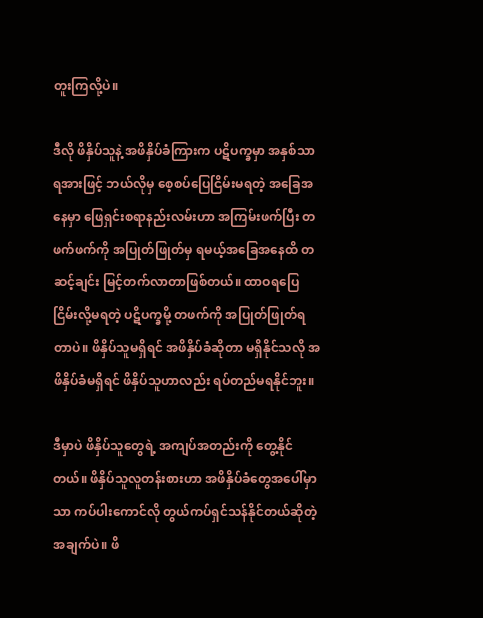တူးကြလို့ပဲ။

ဒီလို ဖိနှိပ်သူနဲ့ အဖိနှိပ်ခံကြားက ပဋိပက္ခမှာ အနှစ်သာရအားဖြင့် ဘယ်လိုမှ စေ့စပ်ပြေငြိမ်းမရတဲ့ အခြေအနေမှာ ဖြေရှင်းစရာနည်းလမ်းဟာ အကြမ်းဖက်ပြီး တဖက်ဖက်ကို အပြုတ်ဖြုတ်မှ ရမယ့်အခြေအနေထိ တဆင့်ချင်း မြင့်တက်လာတာဖြစ်တယ်။ ထာဝရပြေငြိမ်းလို့မရတဲ့ ပဋိပက္ခမို့ တဖက်ကို အပြုတ်ဖြုတ်ရတာပဲ။ ဖိနှိပ်သူမရှိရင် အဖိနှိပ်ခံဆိုတာ မရှိနိုင်သလို အဖိနှိပ်ခံမရှိရင် ဖိနှိပ်သူဟာလည်း ရပ်တည်မရနိုင်ဘူး။

ဒီမှာပဲ ဖိနှိပ်သူတွေရဲ့ အကျပ်အတည်းကို တွေ့နိုင်တယ်။ ဖိနှိပ်သူလူတန်းစားဟာ အဖိနှိပ်ခံတွေအပေါ်မှာသာ ကပ်ပါးကောင်လို တွယ်ကပ်ရှင်သန်နိုင်တယ်ဆိုတဲ့ အချက်ပဲ။ ဖိ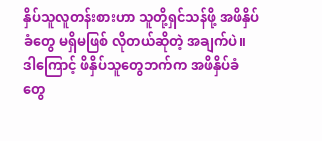နှိပ်သူလူတန်းစားဟာ သူတို့ရှင်သန်ဖို့ အဖိနှိပ်ခံတွေ မရှိမဖြစ် လိုတယ်ဆိုတဲ့ အချက်ပဲ။ ဒါကြောင့် ဖိနှိပ်သူတွေဘက်က အဖိနှိပ်ခံတွေ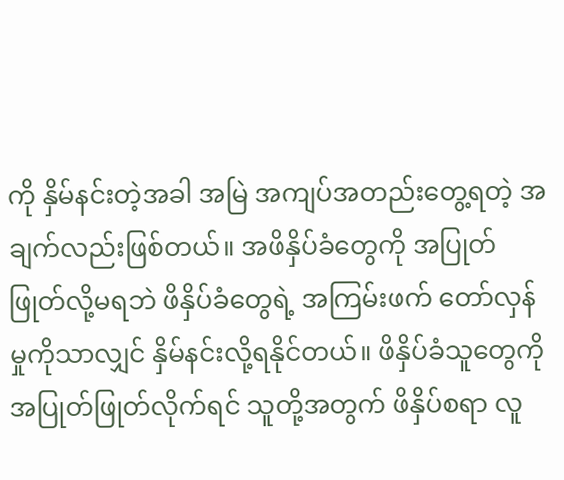ကို နှိမ်နင်းတဲ့အခါ အမြဲ အကျပ်အတည်းတွေ့ရတဲ့ အချက်လည်းဖြစ်တယ်။ အဖိနှိပ်ခံတွေကို အပြုတ်ဖြုတ်လို့မရဘဲ ဖိနှိပ်ခံတွေရဲ့ အကြမ်းဖက် တော်လှန်မှုကိုသာလျှင် နှိမ်နင်းလို့ရနိုင်တယ်။ ဖိနှိပ်ခံသူတွေကို အပြုတ်ဖြုတ်လိုက်ရင် သူတို့အတွက် ဖိနှိပ်စရာ လူ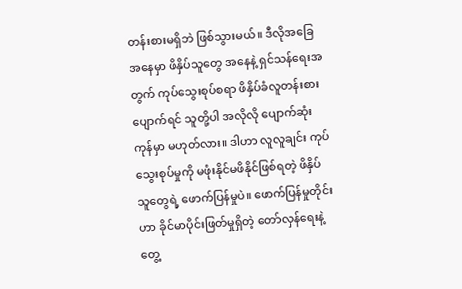တန်းစားမရှိဘဲ ဖြစ်သွားမယ်။ ဒီလိုအခြေအနေမှာ ဖိနှိပ်သူတွေ အနေနဲ့ ရှင်သန်ရေးအတွက် ကုပ်သွေးစုပ်စရာ ဖိနှိပ်ခံလူတန်းစားပျောက်ရင် သူတို့ပါ အလိုလို ပျောက်ဆုံးကုန်မှာ မဟုတ်လား။ ဒါဟာ လူလူချင်း ကုပ်သွေးစုပ်မှုကို မဖုံးနိုင်မဖိနိုင်ဖြစ်ရတဲ့ ဖိနှိပ်သူတွေရဲ့ ဖောက်ပြန်မှုပဲ။ ဖောက်ပြန်မှုတိုင်းဟာ ခိုင်မာပိုင်းဖြတ်မှုရှိတဲ့ တော်လှန်ရေးနဲ့ တွေ့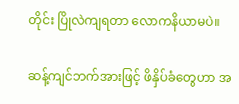တိုင်း ပြိုလဲကျရတာ လောကနိယာမပဲ။

ဆန့်ကျင်ဘက်အားဖြင့် ဖိနှိပ်ခံတွေဟာ အ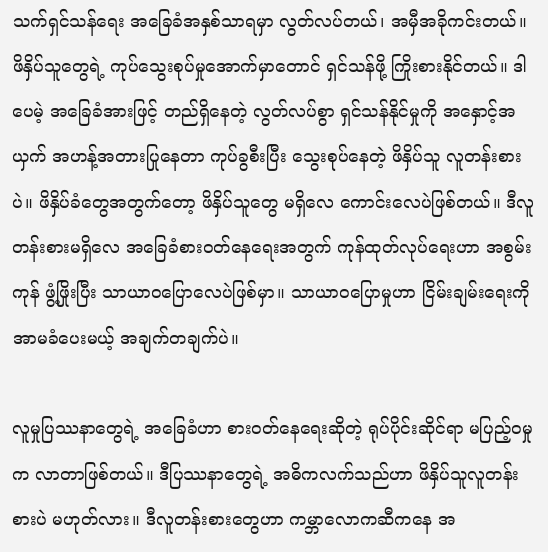သက်ရှင်သန်ရေး အခြေခံအနှစ်သာရမှာ လွတ်လပ်တယ်၊ အမှီအခိုကင်းတယ်။ ဖိနှိပ်သူတွေရဲ့ ကုပ်သွေးစုပ်မှုအောက်မှာတောင် ရှင်သန်ဖို့ ကြိုးစားနိုင်တယ်။ ဒါပေမဲ့ အခြေခံအားဖြင့် တည်ရှိနေတဲ့ လွတ်လပ်စွာ ရှင်သန်နိုင်မှုကို အနှောင့်အယှက် အဟန့်အတားပြုနေတာ ကုပ်ခွစီးပြီး သွေးစုပ်နေတဲ့ ဖိနှိပ်သူ လူတန်းစားပဲ။ ဖိနှိပ်ခံတွေအတွက်တော့ ဖိနှိပ်သူတွေ မရှိလေ ကောင်းလေပဲဖြစ်တယ်။ ဒီလူတန်းစားမရှိလေ အခြေခံစားဝတ်နေရေးအတွက် ကုန်ထုတ်လုပ်ရေးဟာ အစွမ်းကုန် ဖွံ့ဖြိုးပြီး သာယာဝပြောလေပဲဖြစ်မှာ။ သာယာဝပြောမှုဟာ ငြိမ်းချမ်းရေးကို အာမခံပေးမယ့် အချက်တချက်ပဲ။

လူမှုပြဿနာတွေရဲ့ အခြေခံဟာ စားဝတ်နေရေးဆိုတဲ့ ရုပ်ပိုင်းဆိုင်ရာ မပြည့်ဝမှုက လာတာဖြစ်တယ်။ ဒီပြဿနာတွေရဲ့ အဓိကလက်သည်ဟာ ဖိနှိပ်သူလူတန်းစားပဲ မဟုတ်လား။ ဒီလူတန်းစားတွေဟာ ကမ္ဘာလောကဆီကနေ အ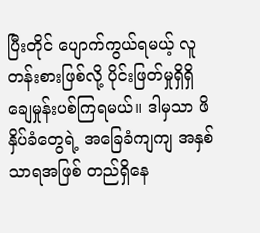ပြီးတိုင် ပျောက်ကွယ်ရမယ့် လူတန်းစားဖြစ်လို့ ပိုင်းဖြတ်မှုရှိရှိ ချေမှုန်းပစ်ကြရမယ်။ ဒါမှသာ ဖိနှိပ်ခံတွေရဲ့ အခြေခံကျကျ အနှစ်သာရအဖြစ် တည်ရှိနေ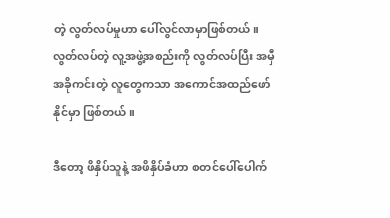တဲ့ လွတ်လပ်မှုဟာ ပေါ်လွင်လာမှာဖြစ်တယ်။ လွတ်လပ်တဲ့ လူ့အဖွဲ့အစည်းကို လွတ်လပ်ပြီး အမှီအခိုကင်းတဲ့ လူတွေကသာ အကောင်အထည်ဖော်နိုင်မှာ ဖြစ်တယ်။

ဒီတော့ ဖိနှိပ်သူနဲ့ အဖိနှိပ်ခံဟာ စတင်ပေါ်ပေါက်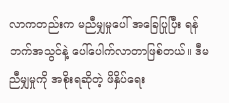လာကတည်းက မညီမျှမှုပေါ် အခြေပြုပြီး ရန်ဘက်အသွင်နဲ့ ပေါ်ပေါက်လာတာဖြစ်တယ်။ ဒီမညီမျှမှုကို အစိုးရဆိုတဲ့ ဖိနှိပ်ရေး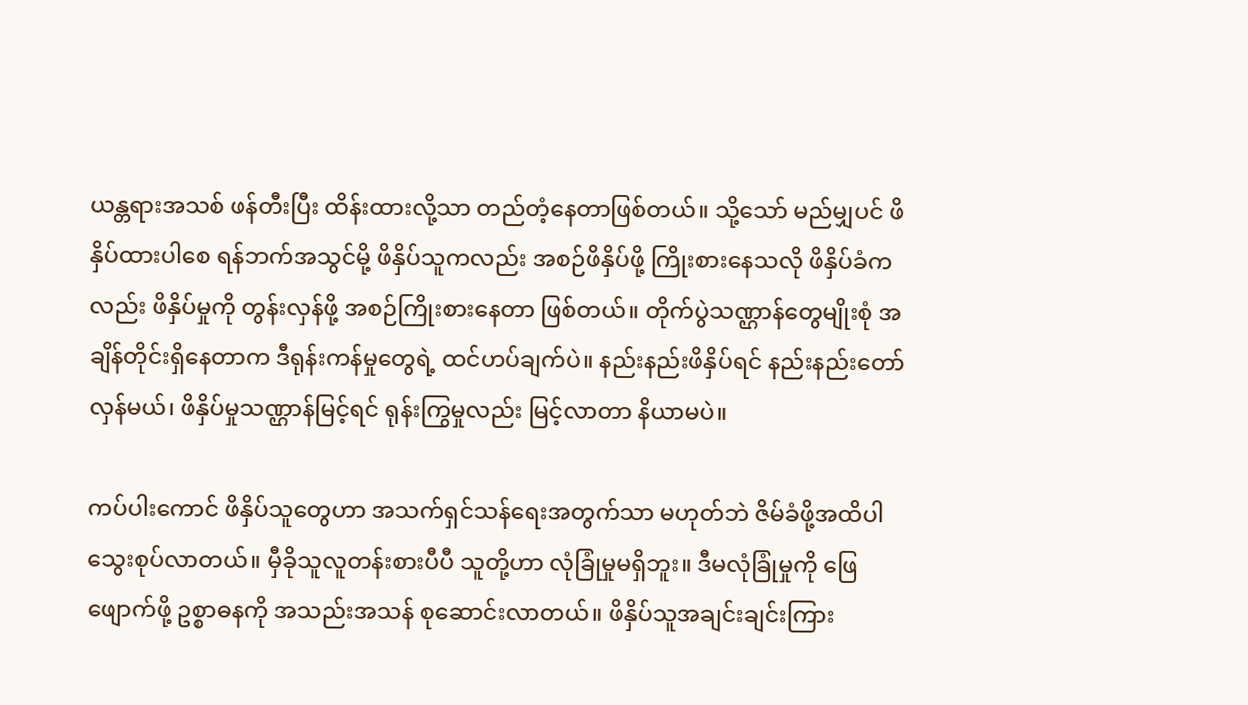ယန္တရားအသစ် ဖန်တီးပြီး ထိန်းထားလို့သာ တည်တံ့နေတာဖြစ်တယ်။ သို့သော် မည်မျှပင် ဖိနှိပ်ထားပါစေ ရန်ဘက်အသွင်မို့ ဖိနှိပ်သူကလည်း အစဉ်ဖိနှိပ်ဖို့ ကြိုးစားနေသလို ဖိနှိပ်ခံကလည်း ဖိနှိပ်မှုကို တွန်းလှန်ဖို့ အစဉ်ကြိုးစားနေတာ ဖြစ်တယ်။ တိုက်ပွဲသဏ္ဌာန်တွေမျိုးစုံ အချိန်တိုင်းရှိနေတာက ဒီရုန်းကန်မှုတွေရဲ့ ထင်ဟပ်ချက်ပဲ။ နည်းနည်းဖိနှိပ်ရင် နည်းနည်းတော်လှန်မယ်၊ ဖိနှိပ်မှုသဏ္ဌာန်မြင့်ရင် ရုန်းကြွမှုလည်း မြင့်လာတာ နိယာမပဲ။

ကပ်ပါးကောင် ဖိနှိပ်သူတွေဟာ အသက်ရှင်သန်ရေးအတွက်သာ မဟုတ်ဘဲ ဇိမ်ခံဖို့အထိပါ သွေးစုပ်လာတယ်။ မှီခိုသူလူတန်းစားပီပီ သူတို့ဟာ လုံခြုံမှုမရှိဘူး။ ဒီမလုံခြုံမှုကို ဖြေဖျောက်ဖို့ ဥစ္စာဓနကို အသည်းအသန် စုဆောင်းလာတယ်။ ဖိနှိပ်သူအချင်းချင်းကြား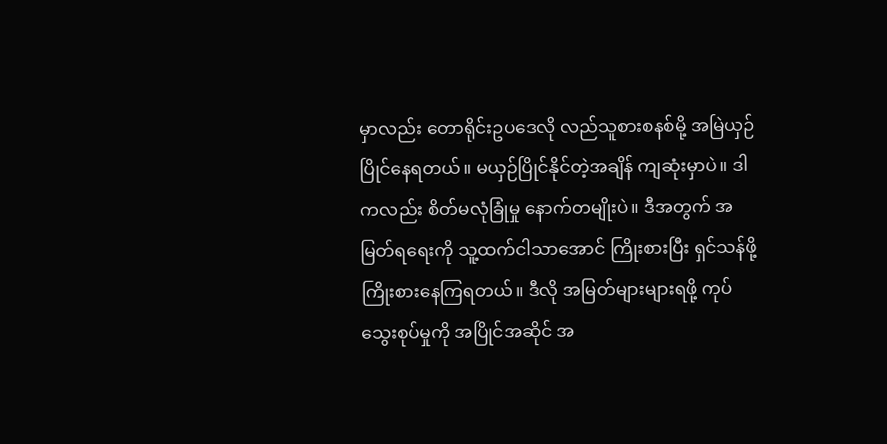မှာလည်း တောရိုင်းဥပဒေလို လည်သူစားစနစ်မို့ အမြဲယှဉ်ပြိုင်နေရတယ်။ မယှဉ်ပြိုင်နိုင်တဲ့အချိန် ကျဆုံးမှာပဲ။ ဒါကလည်း စိတ်မလုံခြုံမှု နောက်တမျိုးပဲ။ ဒီအတွက် အမြတ်ရရေးကို သူ့ထက်ငါသာအောင် ကြိုးစားပြီး ရှင်သန်ဖို့ ကြိုးစားနေကြရတယ်။ ဒီလို အမြတ်များများရဖို့ ကုပ်သွေးစုပ်မှုကို အပြိုင်အဆိုင် အ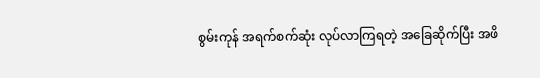စွမ်းကုန် အရက်စက်ဆုံး လုပ်လာကြရတဲ့ အခြေဆိုက်ပြီး အဖိ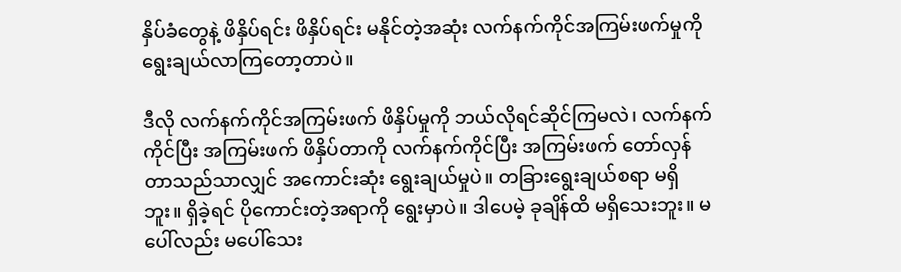နှိပ်ခံတွေနဲ့ ဖိနှိပ်ရင်း ဖိနှိပ်ရင်း မနိုင်တဲ့အဆုံး လက်နက်ကိုင်အကြမ်းဖက်မှုကို ရွေးချယ်လာကြတော့တာပဲ။

ဒီလို လက်နက်ကိုင်အကြမ်းဖက် ဖိနှိပ်မှုကို ဘယ်လိုရင်ဆိုင်ကြမလဲ၊ လက်နက်ကိုင်ပြီး အကြမ်းဖက် ဖိနှိပ်တာကို လက်နက်ကိုင်ပြီး အကြမ်းဖက် တော်လှန်တာသည်သာလျှင် အကောင်းဆုံး ရွေးချယ်မှုပဲ။ တခြားရွေးချယ်စရာ မရှိဘူး။ ရှိခဲ့ရင် ပိုကောင်းတဲ့အရာကို ရွေးမှာပဲ။ ဒါပေမဲ့ ခုချိန်ထိ မရှိသေးဘူး။ မပေါ်လည်း မပေါ်သေး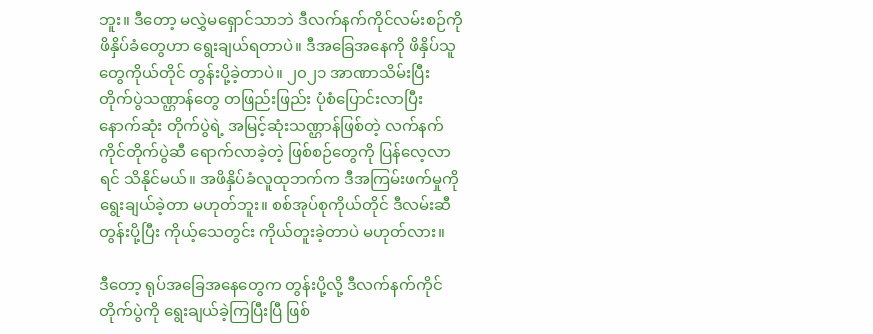ဘူး။ ဒီတော့ မလွှဲမရှောင်သာဘဲ ဒီလက်နက်ကိုင်လမ်းစဉ်ကို ဖိနှိပ်ခံတွေဟာ ရွေးချယ်ရတာပဲ။ ဒီအခြေအနေကို ဖိနှိပ်သူတွေကိုယ်တိုင် တွန်းပို့ခဲ့တာပဲ။ ၂၀၂၁ အာဏာသိမ်းပြီး တိုက်ပွဲသဏ္ဌာန်တွေ တဖြည်းဖြည်း ပုံစံပြောင်းလာပြီး နောက်ဆုံး တိုက်ပွဲရဲ့ အမြင့်ဆုံးသဏ္ဌာန်ဖြစ်တဲ့ လက်နက်ကိုင်တိုက်ပွဲဆီ ရောက်လာခဲ့တဲ့ ဖြစ်စဉ်တွေကို ပြန်လေ့လာရင် သိနိုင်မယ်။ အဖိနှိပ်ခံလူထုဘက်က ဒီအကြမ်းဖက်မှုကို ရွေးချယ်ခဲ့တာ မဟုတ်ဘူး။ စစ်အုပ်စုကိုယ်တိုင် ဒီလမ်းဆီတွန်းပို့ပြီး ကိုယ့်သေတွင်း ကိုယ်တူးခဲ့တာပဲ မဟုတ်လား။

ဒီတော့ ရုပ်အခြေအနေတွေက တွန်းပို့လို့ ဒီလက်နက်ကိုင်တိုက်ပွဲကို ရွေးချယ်ခဲ့ကြပြီးပြီ ဖြစ်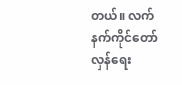တယ်။ လက်နက်ကိုင်တော်လှန်ရေး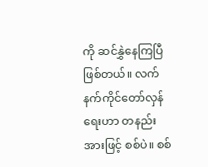ကို ဆင်နွှဲနေကြပြီဖြစ်တယ်။ လက်နက်ကိုင်တော်လှန်ရေးဟာ တနည်းအားဖြင့် စစ်ပဲ။ စစ်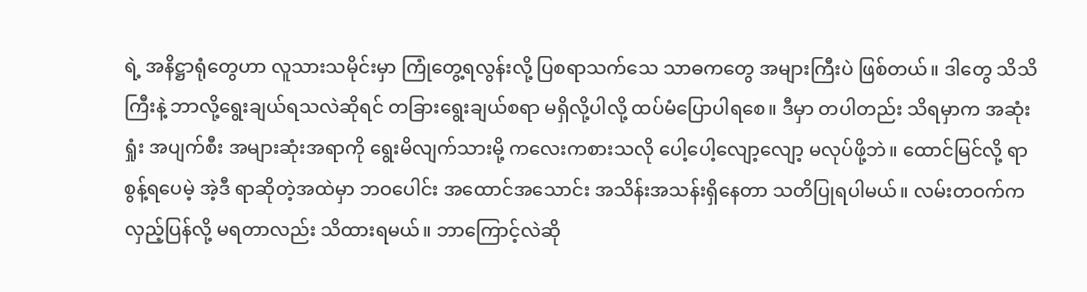ရဲ့ အနိဋ္ဌာရုံတွေဟာ လူသားသမိုင်းမှာ ကြုံတွေ့ရလွန်းလို့ ပြစရာသက်သေ သာဓကတွေ အများကြီးပဲ ဖြစ်တယ်။ ဒါတွေ သိသိကြီးနဲ့ ဘာလို့ရွေးချယ်ရသလဲဆိုရင် တခြားရွေးချယ်စရာ မရှိလို့ပါလို့ ထပ်မံပြောပါရစေ။ ဒီမှာ တပါတည်း သိရမှာက အဆုံးရှုံး အပျက်စီး အများဆုံးအရာကို ရွေးမိလျက်သားမို့ ကလေးကစားသလို ပေါ့ပေါ့လျော့လျော့ မလုပ်ဖို့ဘဲ။ ထောင်မြင်လို့ ရာစွန့်ရပေမဲ့ အဲ့ဒီ ရာဆိုတဲ့အထဲမှာ ဘဝပေါင်း အထောင်အသောင်း အသိန်းအသန်းရှိနေတာ သတိပြုရပါမယ်။ လမ်းတဝက်က လှည့်ပြန်လို့ မရတာလည်း သိထားရမယ်။ ဘာကြောင့်လဲဆို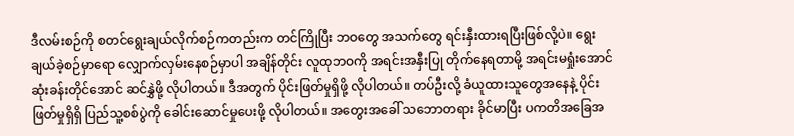ဒီလမ်းစဉ်ကို စတင်ရွေးချယ်လိုက်စဉ်ကတည်းက တင်ကြိုပြီး ဘဝတွေ အသက်တွေ ရင်းနှီးထားရပြီးဖြစ်လို့ပဲ။ ရွေးချယ်ခဲ့စဉ်မှာရော လျှောက်လှမ်းနေစဉ်မှာပါ အချိန်တိုင်း လူထုဘဝကို အရင်းအနှီးပြု တိုက်နေရတာမို့ အရင်းမရှုံးအောင် ဆုံးခန်းတိုင်အောင် ဆင်နွှဲဖို့ လိုပါတယ်။ ဒီအတွက် ပိုင်းဖြတ်မှုရှိဖို့ လိုပါတယ်။ တပ်ဦးလို့ ခံယူထားသူတွေအနေနဲ့ ပိုင်းဖြတ်မှုရှိရှိ ပြည်သူ့စစ်ပွဲကို ခေါင်းဆောင်မှုပေးဖို့ လိုပါတယ်။ အတွေးအခေါ် သဘောတရား ခိုင်မာပြီး ပကတိအခြေအ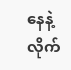နေနဲ့ လိုက်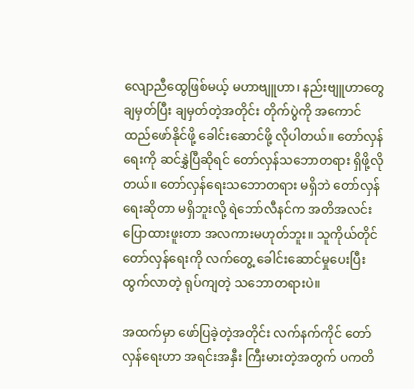လျောညီထွေဖြစ်မယ့် မဟာဗျူဟာ၊ နည်းဗျူဟာတွေ ချမှတ်ပြီး ချမှတ်တဲ့အတိုင်း တိုက်ပွဲကို အကောင်ထည်ဖော်နိုင်ဖို့ ခေါင်းဆောင်ဖို့ လိုပါတယ်။ တော်လှန်ရေးကို ဆင်နွှဲပြီဆိုရင် တော်လှန်သဘောတရား ရှိဖို့လိုတယ်။ တော်လှန်ရေးသဘောတရား မရှိဘဲ တော်လှန်ရေးဆိုတာ မရှိဘူးလို့ ရဲဘော်လီနင်က အတိအလင်း ပြောထားဖူးတာ အလကားမဟုတ်ဘူး။ သူကိုယ်တိုင် တော်လှန်ရေးကို လက်တွေ့ ခေါင်းဆောင်မှုပေးပြီး ထွက်လာတဲ့ ရုပ်ကျတဲ့ သဘောတရားပဲ။

အထက်မှာ ဖော်ပြခဲ့တဲ့အတိုင်း လက်နက်ကိုင် တော်လှန်ရေးဟာ အရင်းအနှီး ကြီးမားတဲ့အတွက် ပကတိ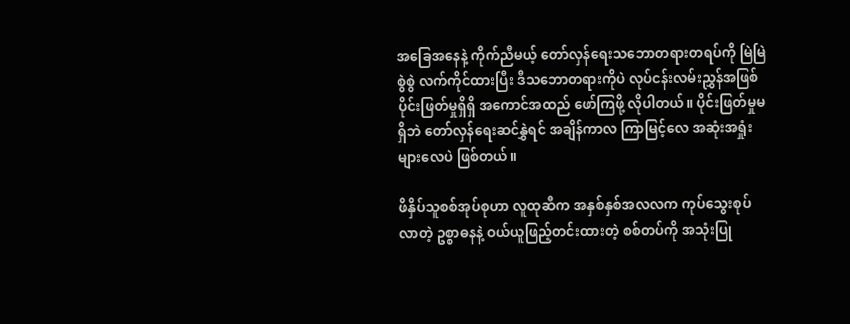အခြေအနေနဲ့ ကိုက်ညီမယ့် တော်လှန်ရေးသဘောတရားတရပ်ကို မြဲမြဲစွဲစွဲ လက်ကိုင်ထားပြီး ဒီသဘောတရားကိုပဲ လုပ်ငန်းလမ်းညွှန်အဖြစ် ပိုင်းဖြတ်မှုရှိရှိ အကောင်အထည် ဖော်ကြဖို့ လိုပါတယ်။ ပိုင်းဖြတ်မှုမရှိဘဲ တော်လှန်ရေးဆင်နွှဲရင် အချိန်ကာလ ကြာမြင့်လေ အဆုံးအရှုံးများလေပဲ ဖြစ်တယ်။

ဖိနှိပ်သူစစ်အုပ်စုဟာ လူထုဆီက အနှစ်နှစ်အလလက ကုပ်သွေးစုပ်လာတဲ့ ဥစ္စာဓနနဲ့ ဝယ်ယူဖြည့်တင်းထားတဲ့ စစ်တပ်ကို အသုံးပြု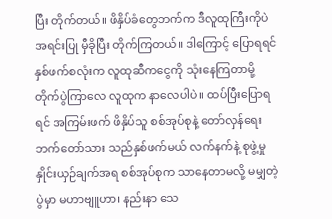ပြီး တိုက်တယ်။ ဖိနှိပ်ခံတွေဘက်က ဒီလူထုကြီးကိုပဲ အရင်းပြု မှီခိုပြီး တိုက်ကြတယ်။ ဒါကြောင့် ပြောရရင် နှစ်ဖက်စလုံးက လူထုဆီကငွေကို သုံးနေကြတာမို့ တိုက်ပွဲကြာလေ လူထုက နာလေပါပဲ။ ထပ်ပြီးပြောရရင် အကြမ်းဖက် ဖိနှိပ်သူ စစ်အုပ်စုနဲ့ တော်လှန်ရေးဘက်တော်သား သည်နှစ်ဖက်မယ် လက်နက်နဲ့ စုဖွဲ့မှု နှိုင်းယှဉ်ချက်အရ စစ်အုပ်စုက သာနေတာမလို့ မမျှတဲ့ပွဲမှာ မဟာဗျူဟာ၊ နည်းနာ သေ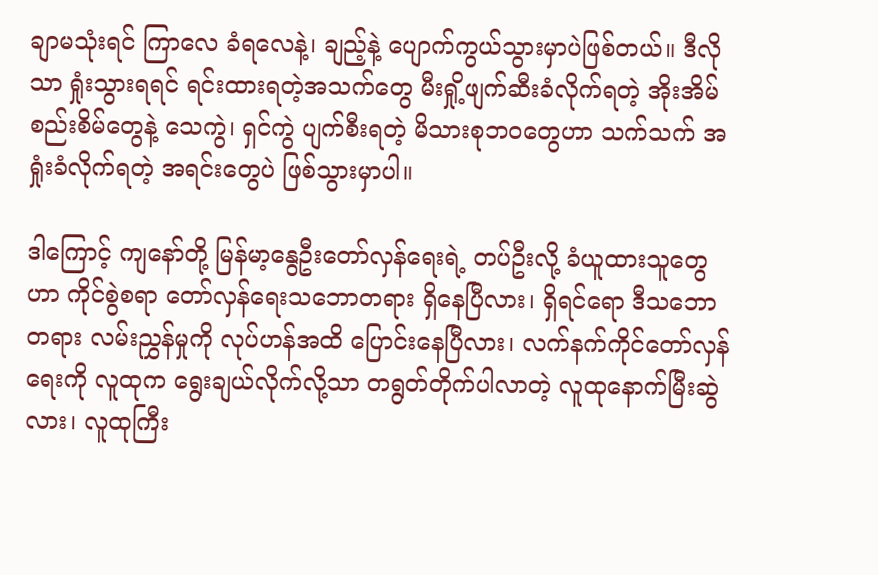ချာမသုံးရင် ကြာလေ ခံရလေနဲ့၊ ချည့်နဲ့ ပျောက်ကွယ်သွားမှာပဲဖြစ်တယ်။ ဒီလိုသာ ရှုံးသွားရရင် ရင်းထားရတဲ့အသက်တွေ မီးရှို့ဖျက်ဆီးခံလိုက်ရတဲ့ အိုးအိမ်စည်းစိမ်တွေနဲ့ သေကွဲ၊ ရှင်ကွဲ ပျက်စီးရတဲ့ မိသားစုဘဝတွေဟာ သက်သက် အရှုံးခံလိုက်ရတဲ့ အရင်းတွေပဲ ဖြစ်သွားမှာပါ။

ဒါကြောင့် ကျနော်တို့ မြန်မာ့နွေဦးတော်လှန်ရေးရဲ့ တပ်ဦးလို့ ခံယူထားသူတွေဟာ ကိုင်စွဲစရာ တော်လှန်ရေးသဘောတရား ရှိနေပြီလား၊ ရှိရင်ရော ဒီသဘောတရား လမ်းညွှန်မှုကို လုပ်ဟန်အထိ ပြောင်းနေပြီလား၊ လက်နက်ကိုင်တော်လှန်ရေးကို လူထုက ရွေးချယ်လိုက်လို့သာ တရွတ်တိုက်ပါလာတဲ့ လူထုနောက်မြီးဆွဲလား၊ လူထုကြီး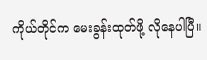ကိုယ်တိုင်က မေးခွန်းထုတ်ဖို့ လိုနေပါပြီ။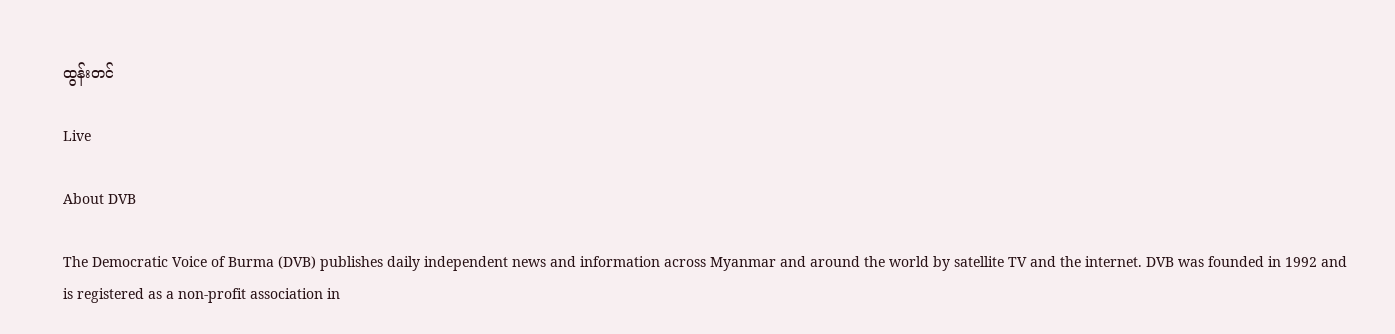ထွန်းတင်

Live

About DVB

The Democratic Voice of Burma (DVB) publishes daily independent news and information across Myanmar and around the world by satellite TV and the internet. DVB was founded in 1992 and is registered as a non-profit association in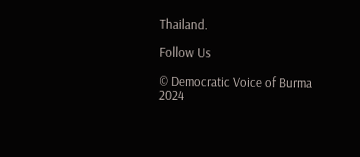Thailand.

Follow Us

© Democratic Voice of Burma 2024